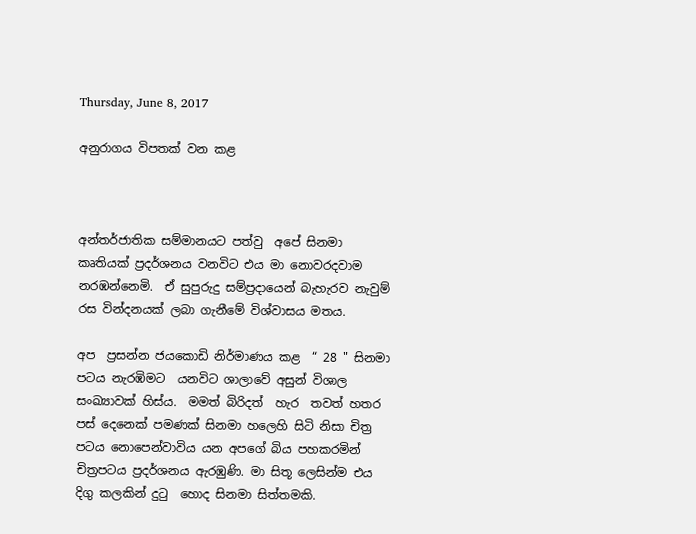Thursday, June 8, 2017

අනුරාගය විපතක් වන කළ



අන්තර්ජාතික සම්මානයට පත්වු  අපේ සිනමා කෘතියක් ප්‍රදර්ශනය වනවිට එය මා නොවරදවාම නරඹන්නෙමි.  ඒ සුපුරුදු සම්ප්‍රදායෙන් බැහැරව නැවුම් රස වින්දනයක් ලබා ගැනීමේ විශ්වාසය මතය.

අප  ප්‍රසන්න ජයකොඩි නිර්මාණය කළ  “ 28 " සිනමා පටය නැරඹිමට  යනවිට ශාලාවේ අසුන් විශාල සංඛ්‍යාවක් හිස්ය.  මමත් බිරිදත්  හැර  තවත් හතර පස් දෙනෙක් පමණක් සිනමා හලෙහි සිටි නිසා චිත්‍ර පටය නොපෙන්වාවිය යන අපගේ බිය පහකරමින්  චිත්‍රපටය ප්‍රදර්ශනය ඇරඹුණි. මා සිතූ ලෙසින්ම එය දිගු කලකින් දුටු  හොද සිනමා සිත්තමකි.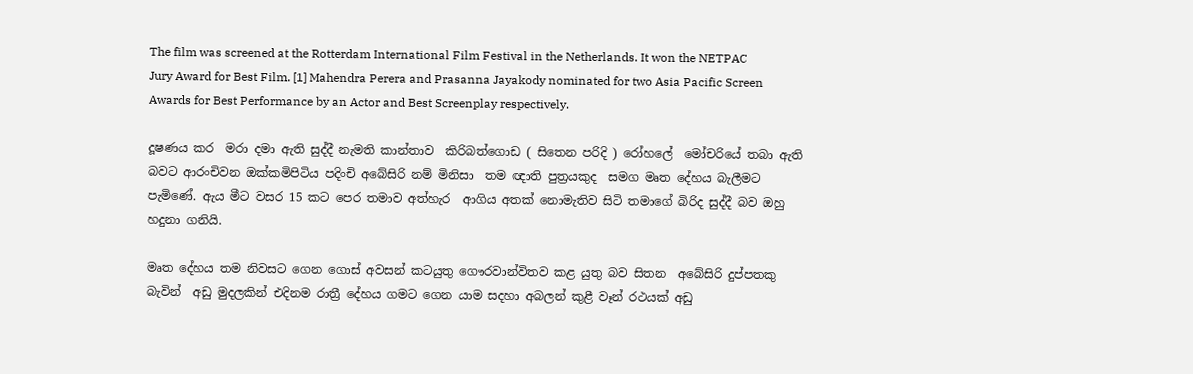The film was screened at the Rotterdam International Film Festival in the Netherlands. It won the NETPAC Jury Award for Best Film. [1] Mahendra Perera and Prasanna Jayakody nominated for two Asia Pacific Screen Awards for Best Performance by an Actor and Best Screenplay respectively.

දූෂණය කර  මරා දමා ඇති සුද්දී නැමති කාන්තාව  කිරිබත්ගොඩ ( සිතෙන පරිදි ) රෝහලේ  මෝචරියේ තබා ඇති බවට ආරංචිවන ඔක්කමිපිටිය පදිංචි අබේසිරි නම් මිනිසා  තම ඥාති පුත්‍රයකුද  සමග මෘත දේහය බැලීමට පැමිණේ. ඇය මීට වසර 15 කට පෙර තමාව අත්හැර  ආගිය අතක් නොමැතිව සිටි තමාගේ බිරිද සුද්දී බව ඔහු හදුනා ගනියි.

මෘත දේහය තම නිවසට ගෙන ගොස් අවසන් කටයුතු ගෞරවාන්විතව කළ යුතු බව සිතන  අබේසිරි දුප්පතකු බැවින්  අඩු මුදලකින් එදිනම රාත්‍රී දේහය ගමට ගෙන යාම සදහා අබලන් කුළී වෑන් රථයක් අඩු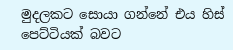මුදලකට සොයා ගන්නේ එය හිස්  පෙට්ටියක් බවට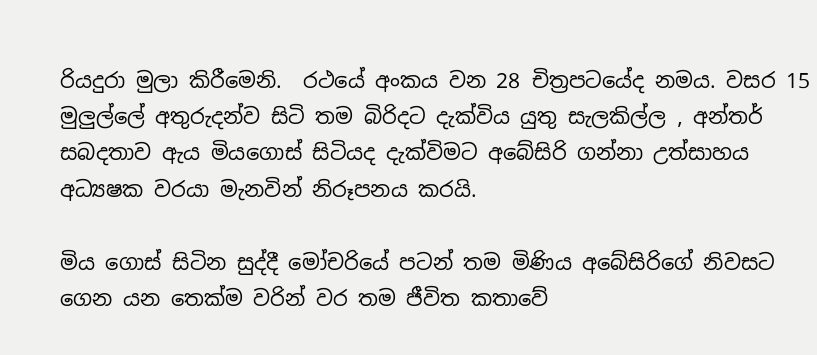රියදුරා මුලා කිරීමෙනි.  රථයේ අංකය වන 28 චිත්‍රපටයේද නමය. වසර 15 මුලුල්ලේ අතුරුදන්ව සිටි තම බිරිදට දැක්විය යුතු සැලකිල්ල , අන්තර් සබදතාව ඇය මියගොස් සිටියද දැක්විමට අබේසිරි ගන්නා උත්සාහය අධ්‍යෂක වරයා මැනවින් නිරූපනය කරයි.

මිය ගොස් සිටින සුද්දී මෝචරියේ පටන් තම මිණිය අබේසිරිගේ නිවසට ගෙන යන තෙක්ම වරින් වර තම ජීවිත කතාවේ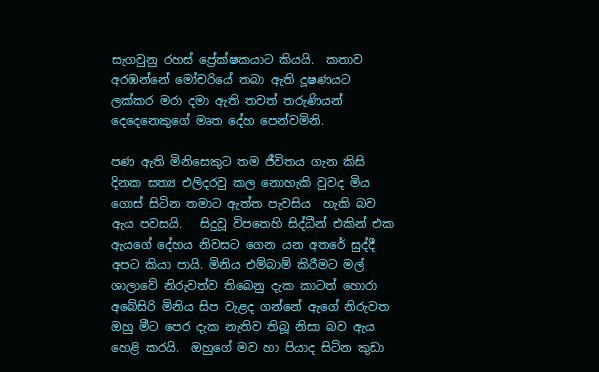සැගවුනු රහස් ප්‍රේක්ෂකයාට කියයි.  කතාව අරඹන්නේ මෝචරියේ තබා ඇති දූෂණයට ලක්කර මරා දමා ඇති තවත් තරුණියන් දෙදෙනෙකුගේ මෘත දේහ පෙන්වමිනි.

පණ ඇති මිනිසෙකුට තම ජීවිතය ගැන කිසි දිනක සත්‍ය එලිදරවු කල නොහැකි වුවද මිය ගොස් සිටින තමාට ඇත්ත පැවසිය  හැකි බව ඇය පවසයි.   සිදුවූ විපතෙහි සිද්ධීන් එකින් එක ඇයගේ දේහය නිවසට ගෙන යන අතරේ සුද්දී අපට කියා පායි. මිනිය එම්බාම් කිරීමට මල් ශාලාවේ නිරුවත්ව තිබෙනු දැක කාටත් හොරා අබේසිරි මිනිය සිප වැළද ගන්නේ ඇගේ නිරුවත ඔහු මීට පෙර දැක නැතිව තිබූ නිසා බව ඇය හෙළි කරයි.  ඔහුගේ මව හා පියාද සිටින කුඩා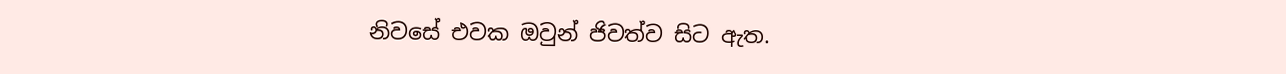නිවසේ එවක ඔවුන් ජිවත්ව සිට ඇත.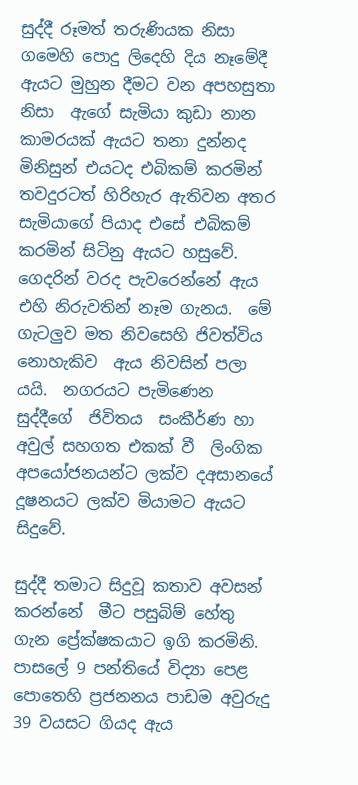සුද්දී රූමත් තරුණියක නිසා ගමෙහි පොදු ලිදෙහි දිය නෑමේදී ඇයට මුහුන දීමට වන අපහසුතා නිසා  ඇගේ සැමියා කුඩා නාන කාමරයක් ඇයට තනා දුන්නද මිනිසුන් එයටද එබිකම් කරමින් තවදුරටත් හිරිහැර ඇතිවන අතර සැමියාගේ පියාද එසේ එබිකම් කරමින් සිටිනු ඇයට හසුවේ. ගෙදරින් වරද පැවරෙන්නේ ඇය  එහි නිරුවතින් නෑම ගැනය.  මේ ගැටලුව මත නිවසෙහි ජිවත්විය නොහැකිව  ඇය නිවසින් පලා යයි.  නගරයට පැමිණෙන සුද්දීගේ  ජිවිතය  සංකීර්ණ හා අවුල් සහගත එකක් වී  ලිංගික අපයෝජනයන්ට ලක්ව දඅසානයේ දූෂනයට ලක්ව මියාමට ඇයට සිදුවේ.

සුද්දී තමාට සිදුවූ කතාව අවසන් කරන්නේ  මීට පසුබිම් හේතු ගැන ප්‍රේක්ෂකයාට ඉගි කරමිනි.  පාසලේ 9 පන්තියේ විද්‍යා පෙළ පොතෙහි ප්‍රජනනය පාඩම අවුරුදු 39 වයසට ගියද ඇය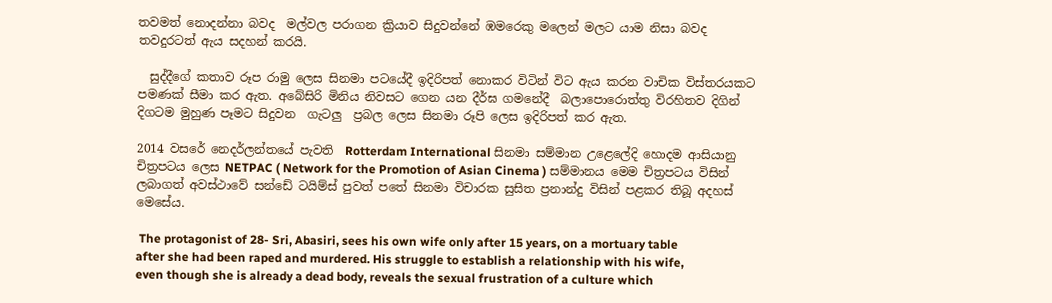තවමත් නොදන්නා බවද  මල්වල පරාගන ක්‍රියාව සිදුවන්නේ ඹමරෙකු මලෙන් මලට යාම නිසා බවද තවදුරටත් ඇය සදහන් කරයි.

  සුද්දීගේ කතාව රූප රාමු ලෙස සිනමා පටයේදී ඉදිරිපත් නොකර විටින් විට ඇය කරන වාචික විස්තරයකට පමණක් සීමා කර ඇත. අබේසිරි මිනිය නිවසට ගෙන යන දීර්ඝ ගමනේදී  බලාපොරොත්තු විරහිතව දිගින්  දිගටම මුහුණ පෑමට සිදුවන  ගැටලු  ප්‍රබල ලෙස සිනමා රූපි ලෙස ඉදිරිපත් කර ඇත.

2014 වසරේ නෙදර්ලන්තයේ පැවති  Rotterdam International සිනමා සම්මාන උළෙලේදි හොදම ආසියානු චිත්‍රපටය ලෙස NETPAC ( Network for the Promotion of Asian Cinema ) සම්මානය මෙම චිත්‍රපටය විසින් ලබාගත් අවස්ථාවේ සන්ඩේ ටයිම්ස් පුවත් පතේ සිනමා විචාරක සුසිත ප්‍රනාන්දු විසින් පළකර තිබූ අදහස් මෙසේය.

 The protagonist of 28- Sri, Abasiri, sees his own wife only after 15 years, on a mortuary table after she had been raped and murdered. His struggle to establish a relationship with his wife, even though she is already a dead body, reveals the sexual frustration of a culture which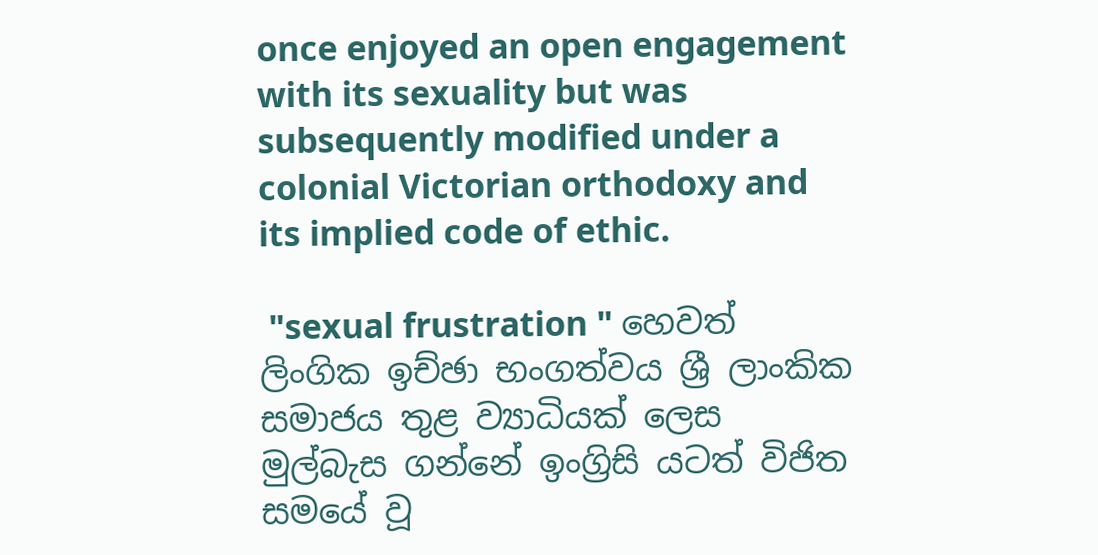once enjoyed an open engagement with its sexuality but was subsequently modified under a colonial Victorian orthodoxy and its implied code of ethic.

 "sexual frustration " හෙවත්  ලිංගික ඉච්ඡා භංගත්වය ශ්‍රී ලාංකික සමාජය තුළ ව්‍යාධියක් ලෙස මුල්බැස ගන්නේ ඉංග්‍රිසි යටත් විජිත සමයේ වූ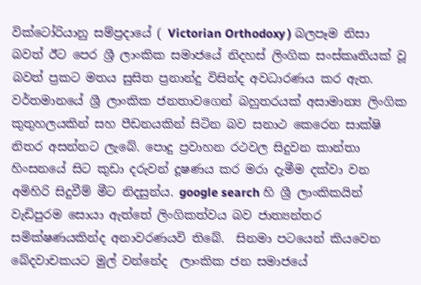වික්ටෝරියානු සම්ප්‍රදායේ ( Victorian Orthodoxy ) බලපෑම නිසා බවත් ඊට පෙර ශ්‍රී ලාංකික සමාජයේ නිදහස් ලිංගික සංස්කෘතියක් වූ බවත් ප්‍රකට මතය සුසිත ප්‍රනාන්දු විසින්ද අවධාරණය කර ඇත. වර්තමානයේ ශ්‍රී ලාංකික ජනතාවගෙන් බහුතරයක් අසාමාන්‍ය ලිංගික කුතුහලයකින් සහ පීඩනයකින් සිටින බව සනාථ කෙරෙන සාක්ෂි නිතර අසන්නට ලැබේ. පොදු ප්‍රවාහන රථවල සිදුවන කාන්තා හිංසනයේ සිට කුඩා දරුවන් දූෂණය කර මරා දැමීම දක්වා වන අමිහිරි සිදුවීම් මීට නිදසුන්ය. google search හි ශ්‍රී ලාංකිකයින් වැඩිපුරම සොයා ඇත්තේ ලිංගිකත්වය බව ජාත්‍යන්තර සමික්ෂණයකින්ද අනාවරණයවි තිබේ.  සිනමා පටයෙන් කියවෙන බේදවාචකයට මුල් වන්නේද  ලාංකික ජන සමාජයේ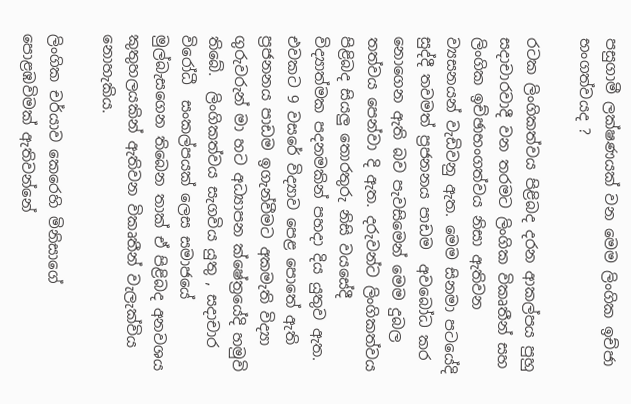පසුගාමී ලක්ෂණයක් වන මෙම ලිංගික ඉච්ජා භංගත්වයද ?

රටක ලිංගිකත්වය පිළිබද දරන ආකල්පය පුහු සදාචාරවාදී වන තරමට ලිංගික විකෘතීන් සහ ලිංගික ඉච්ඡාභංගත්වය නිසා ඇතිවන ව්‍යසනයන් වැඩිවනු ඇත. මෙම සිනමා පටයේදි  සුද්දී තවමත් ප්‍රජනනය පාඩම  අවබෝධ කර නොගෙන ඇති බව පැවසිමෙන් මෙම දුබල තත්වය පෙන්වා දි ඇත. දරුවන්ට ලිංගිකත්වය පිළිබද සියලු තොරතුරු නිසි වයසේදී විද්‍යාත්මක පදනමකින් පහදා දිය යුතුව ඇත. එවකට 9 වසරේ විද්‍යාව පෙළ පොතේ ඇති ප්‍රජනනය පාඩම ඉගැන්වීමට අකමැති විද්‍යා  ගුරුවරුන් මා හට අධ්‍යාපන ක්ෂේත්‍රයේදි හමුවි තිබේ.  ලිංගිකත්වය සැගවිය යුතු , සදාචාර විරෝධී  සංකල්පයක් ලෙස සමාජයේ මුල්බැසගෙන තිබෙන තාක් ඒ පිළිබද අනවශය කුතුහලයකින් ඇතිවන විකෘතීන් වැලැක්විය නොහැකිය.

ලිංගික චර්යාව කෙරෙහි මිනිසාගේ පොළඹවිමක් ඇතිවන්නේ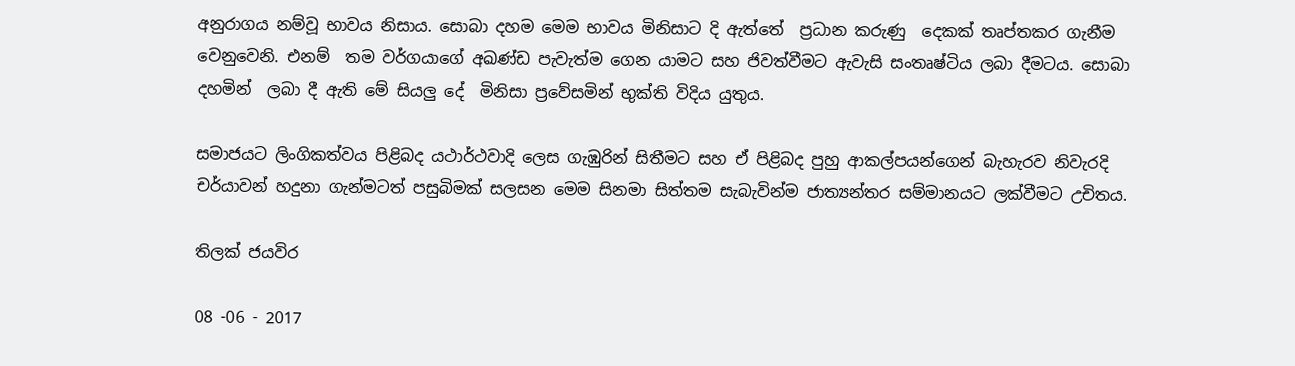අනුරාගය නම්වූ භාවය නිසාය. සොබා දහම මෙම භාවය මිනිසාට දි ඇත්තේ  ප්‍රධාන කරුණු  දෙකක් තෘප්තකර ගැනීම වෙනුවෙනි. එනම්  තම වර්ගයාගේ අඛණ්ඩ පැවැත්ම ගෙන යාමට සහ ජිවත්වීමට ඇවැසි සංතෘෂ්ටිය ලබා දීමටය. සොබා දහමින්  ලබා දී ඇති මේ සියලු දේ  මිනිසා ප්‍රවේසමින් භුක්ති විදිය යුතුය.

සමාජයට ලිංගිකත්වය පිළිබද යථාර්ථවාදි ලෙස ගැඹුරින් සිතීමට සහ ඒ පිළිබද පුහු ආකල්පයන්ගෙන් බැහැරව නිවැරදි චර්යාවන් හදුනා ගැන්මටත් පසුබිමක් සලසන මෙම සිනමා සිත්තම සැබැවින්ම ජාත්‍යන්තර සම්මානයට ලක්වීමට උචිතය.

තිලක් ජයවිර

08 -06 - 2017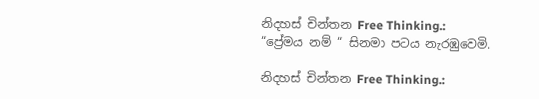නිදහස් චින්තන Free Thinking.: “ප්‍රේමය නම් “ සිනමා පටය නැරඹුවෙමි.

නිදහස් චින්තන Free Thinking.: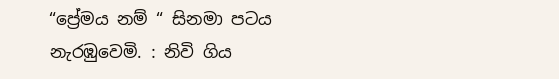“ප්‍රේමය නම් “ සිනමා පටය නැරඹුවෙමි. : නිවි ගිය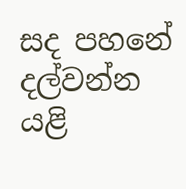සද පහනේ දල්වන්න යළි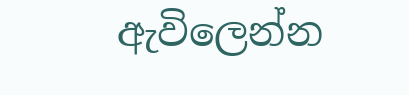ඇවිලෙන්න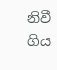නිවී ගිය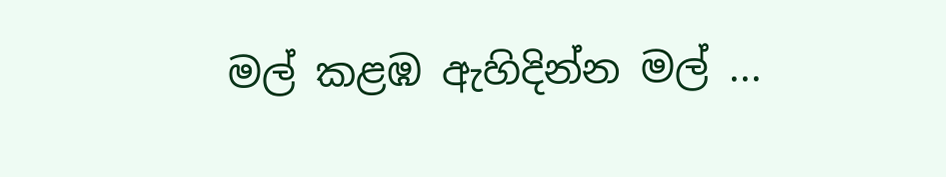මල් කළඹ ඇහිදින්න මල් ...